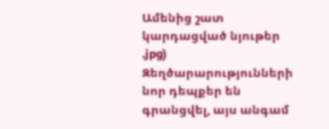Ամենից շատ կարդացված նյութեր
.jpg)
Զեղծարարությունների նոր դեպքեր են գրանցվել, այս անգամ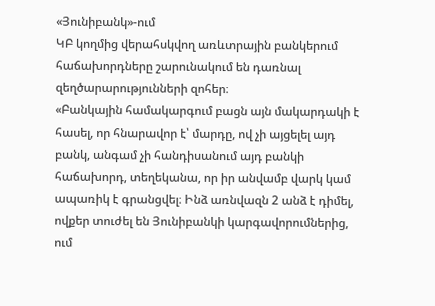«Յունիբանկ»-ում
ԿԲ կողմից վերահսկվող առևտրային բանկերում հաճախորդները շարունակում են դառնալ զեղծարարությունների զոհեր։
«Բանկային համակարգում բացն այն մակարդակի է հասել, որ հնարավոր է՝ մարդը, ով չի այցելել այդ բանկ, անգամ չի հանդիսանում այդ բանկի հաճախորդ, տեղեկանա, որ իր անվամբ վարկ կամ ապառիկ է գրանցվել։ Ինձ առնվազն 2 անձ է դիմել, ովքեր տուժել են Յունիբանկի կարգավորումներից, ում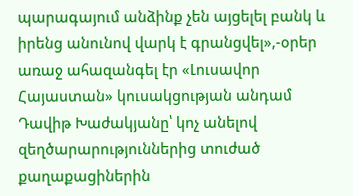պարագայում անձինք չեն այցելել բանկ և իրենց անունով վարկ է գրանցվել»,-օրեր առաջ ահազանգել էր «Լուսավոր Հայաստան» կուսակցության անդամ Դավիթ Խաժակյանը՝ կոչ անելով զեղծարարություններից տուժած քաղաքացիներին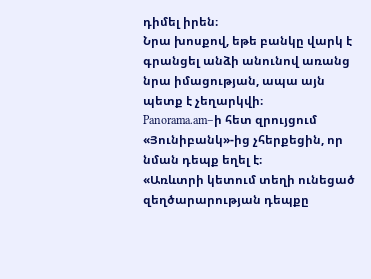դիմել իրեն։
Նրա խոսքով, եթե բանկը վարկ է գրանցել անձի անունով առանց նրա իմացության, ապա այն պետք է չեղարկվի։
Panorama.am–ի հետ զրույցում «Յունիբանկ»-ից չհերքեցին, որ նման դեպք եղել է։
«Առևտրի կետում տեղի ունեցած զեղծարարության դեպքը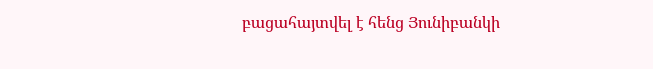բացահայտվել է հենց Յունիբանկի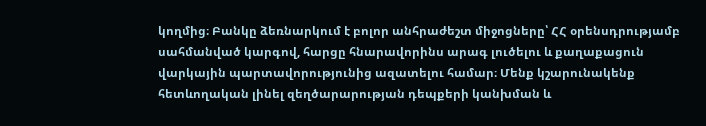կողմից։ Բանկը ձեռնարկում է բոլոր անհրաժեշտ միջոցները՝ ՀՀ օրենսդրությամբ սահմանված կարգով, հարցը հնարավորինս արագ լուծելու և քաղաքացուն վարկային պարտավորությունից ազատելու համար։ Մենք կշարունակենք հետևողական լինել զեղծարարության դեպքերի կանխման և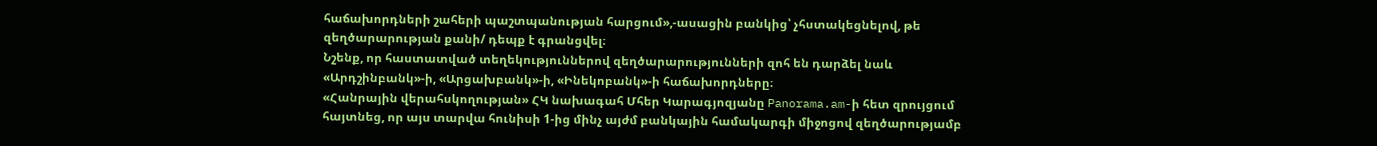հաճախորդների շահերի պաշտպանության հարցում»,-ասացին բանկից՝ չհստակեցնելով, թե զեղծարարության քանի/ դեպք է գրանցվել։
Նշենք, որ հաստատված տեղեկություններով զեղծարարությունների զոհ են դարձել նաև «Արդշինբանկ»-ի, «Արցախբանկ»-ի, «Ինեկոբանկ»-ի հաճախորդները։
«Հանրային վերահսկողության» ՀԿ նախագահ Մհեր Կարագյոզյանը Panorama.am-ի հետ զրույցում հայտնեց, որ այս տարվա հունիսի 1-ից մինչ այժմ բանկային համակարգի միջոցով զեղծարությամբ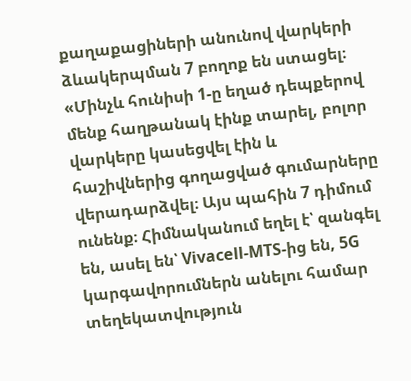քաղաքացիների անունով վարկերի ձևակերպման 7 բողոք են ստացել։
«Մինչև հունիսի 1-ը եղած դեպքերով մենք հաղթանակ էինք տարել, բոլոր վարկերը կասեցվել էին և հաշիվներից գողացված գումարները վերադարձվել։ Այս պահին 7 դիմում ունենք։ Հիմնականում եղել է՝ զանգել են, ասել են՝ Vivacell-MTS-ից են, 5G կարգավորումներն անելու համար տեղեկատվություն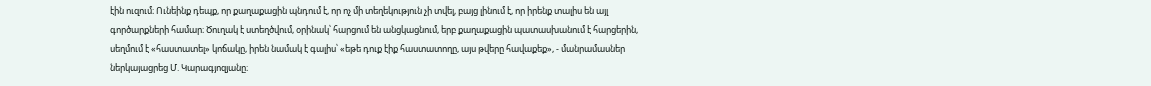էին ուզում։ Ունեինք դեպք, որ քաղաքացին պնդում է, որ ոչ մի տեղեկություն չի տվել, բայց լինում է, որ իրենք տալիս են այլ գործարքների համար։ Ծուղակ է ստեղծվում, օրինակ՝ հարցում են անցկացնում, երբ քաղաքացին պատասխանում է հարցերին, սեղմում է «հաստատել» կոճակը, իրեն նամակ է գալիս՝ «եթե դուք էիք հաստատողը, այս թվերը հավաքեք», - մանրամասներ ներկայացրեց Մ. Կարագյոզյանը։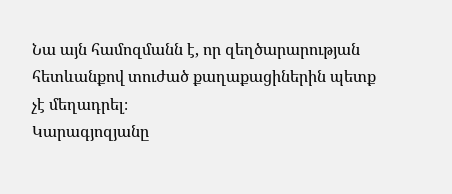Նա այն համոզմանն է, որ զեղծարարության հետևանքով տուժած քաղաքացիներին պետք չէ մեղադրել։
Կարագյոզյանը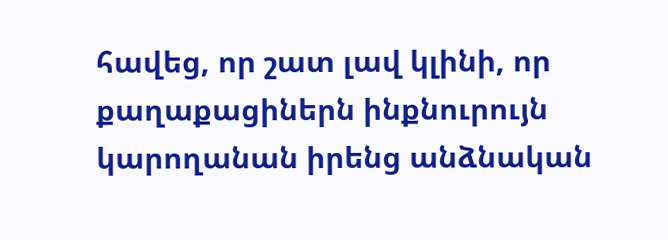հավեց, որ շատ լավ կլինի, որ քաղաքացիներն ինքնուրույն կարողանան իրենց անձնական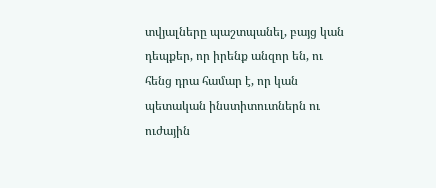տվյալները պաշտպանել, բայց կան դեպքեր, որ իրենք անզոր են, ու հենց դրա համար է, որ կան պետական ինստիտուտներն ու ուժային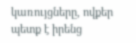կառույցները, ովքեր պետք է իրենց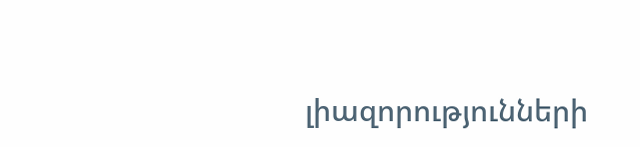լիազորությունների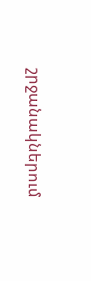շրջանակներում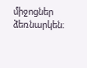միջոցներ ձեռնարկեն։